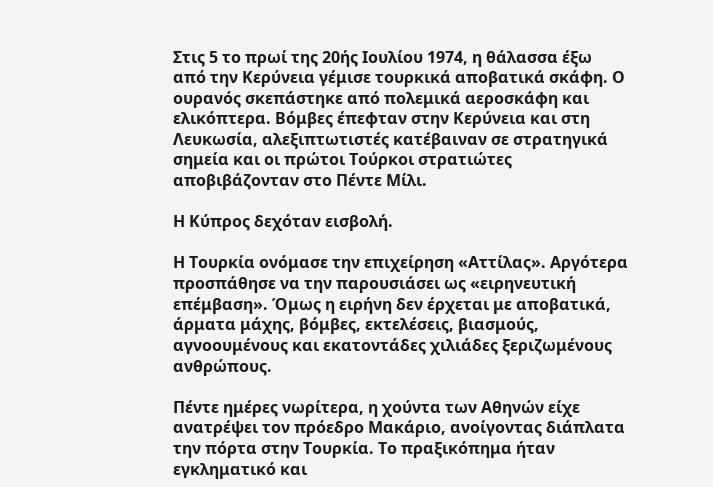Στις 5 το πρωί της 20ής Ιουλίου 1974, η θάλασσα έξω από την Κερύνεια γέμισε τουρκικά αποβατικά σκάφη. Ο ουρανός σκεπάστηκε από πολεμικά αεροσκάφη και ελικόπτερα. Βόμβες έπεφταν στην Κερύνεια και στη Λευκωσία, αλεξιπτωτιστές κατέβαιναν σε στρατηγικά σημεία και οι πρώτοι Τούρκοι στρατιώτες αποβιβάζονταν στο Πέντε Μίλι.

Η Κύπρος δεχόταν εισβολή.

Η Τουρκία ονόμασε την επιχείρηση «Αττίλας». Αργότερα προσπάθησε να την παρουσιάσει ως «ειρηνευτική επέμβαση». Όμως η ειρήνη δεν έρχεται με αποβατικά, άρματα μάχης, βόμβες, εκτελέσεις, βιασμούς, αγνοουμένους και εκατοντάδες χιλιάδες ξεριζωμένους ανθρώπους.

Πέντε ημέρες νωρίτερα, η χούντα των Αθηνών είχε ανατρέψει τον πρόεδρο Μακάριο, ανοίγοντας διάπλατα την πόρτα στην Τουρκία. Το πραξικόπημα ήταν εγκληματικό και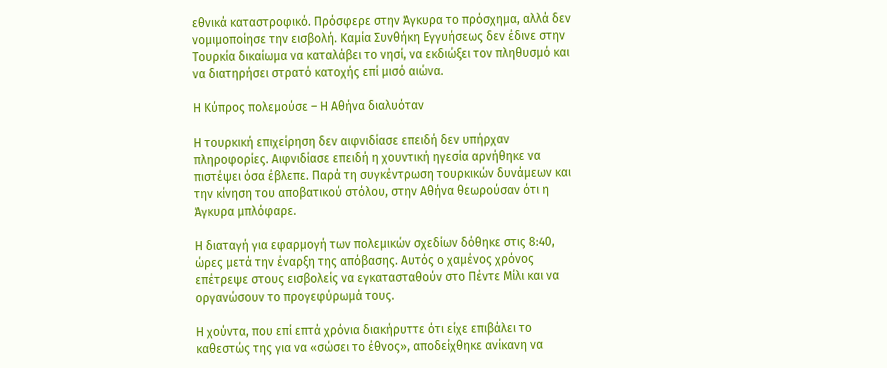εθνικά καταστροφικό. Πρόσφερε στην Άγκυρα το πρόσχημα, αλλά δεν νομιμοποίησε την εισβολή. Καμία Συνθήκη Εγγυήσεως δεν έδινε στην Τουρκία δικαίωμα να καταλάβει το νησί, να εκδιώξει τον πληθυσμό και να διατηρήσει στρατό κατοχής επί μισό αιώνα.

Η Κύπρος πολεμούσε – Η Αθήνα διαλυόταν

Η τουρκική επιχείρηση δεν αιφνιδίασε επειδή δεν υπήρχαν πληροφορίες. Αιφνιδίασε επειδή η χουντική ηγεσία αρνήθηκε να πιστέψει όσα έβλεπε. Παρά τη συγκέντρωση τουρκικών δυνάμεων και την κίνηση του αποβατικού στόλου, στην Αθήνα θεωρούσαν ότι η Άγκυρα μπλόφαρε.

Η διαταγή για εφαρμογή των πολεμικών σχεδίων δόθηκε στις 8:40, ώρες μετά την έναρξη της απόβασης. Αυτός ο χαμένος χρόνος επέτρεψε στους εισβολείς να εγκατασταθούν στο Πέντε Μίλι και να οργανώσουν το προγεφύρωμά τους.

Η χούντα, που επί επτά χρόνια διακήρυττε ότι είχε επιβάλει το καθεστώς της για να «σώσει το έθνος», αποδείχθηκε ανίκανη να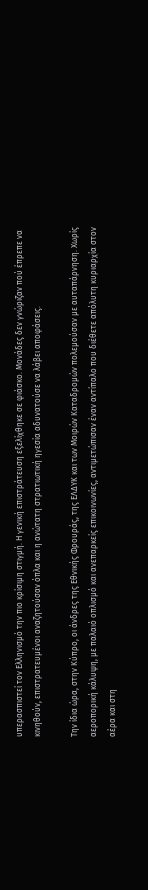υπερασπιστεί τον Ελληνισμό την πιο κρίσιμη στιγμή. Η γενική επιστράτευση εξελίχθηκε σε φιάσκο. Μονάδες δεν γνώριζαν πού έπρεπε να κινηθούν, επιστρατευμένοι αναζητούσαν όπλα και η ανώτατη στρατιωτική ηγεσία αδυνατούσε να λάβει αποφάσεις.

Την ίδια ώρα, στην Κύπρο, οι άνδρες της Εθνικής Φρουράς, της ΕΛΔΥΚ και των Μοιρών Καταδρομών πολεμούσαν με αυταπάρνηση. Χωρίς αεροπορική κάλυψη, με παλαιό οπλισμό και ανεπαρκείς επικοινωνίες, αντιμετώπισαν έναν αντίπαλο που διέθετε απόλυτη κυριαρχία στον αέρα και στη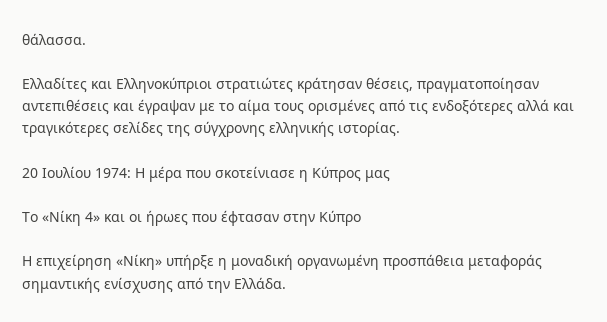θάλασσα.

Ελλαδίτες και Ελληνοκύπριοι στρατιώτες κράτησαν θέσεις, πραγματοποίησαν αντεπιθέσεις και έγραψαν με το αίμα τους ορισμένες από τις ενδοξότερες αλλά και τραγικότερες σελίδες της σύγχρονης ελληνικής ιστορίας.

20 Ιουλίου 1974: Η μέρα που σκοτείνιασε η Κύπρος μας

Το «Νίκη 4» και οι ήρωες που έφτασαν στην Κύπρο

Η επιχείρηση «Νίκη» υπήρξε η μοναδική οργανωμένη προσπάθεια μεταφοράς σημαντικής ενίσχυσης από την Ελλάδα.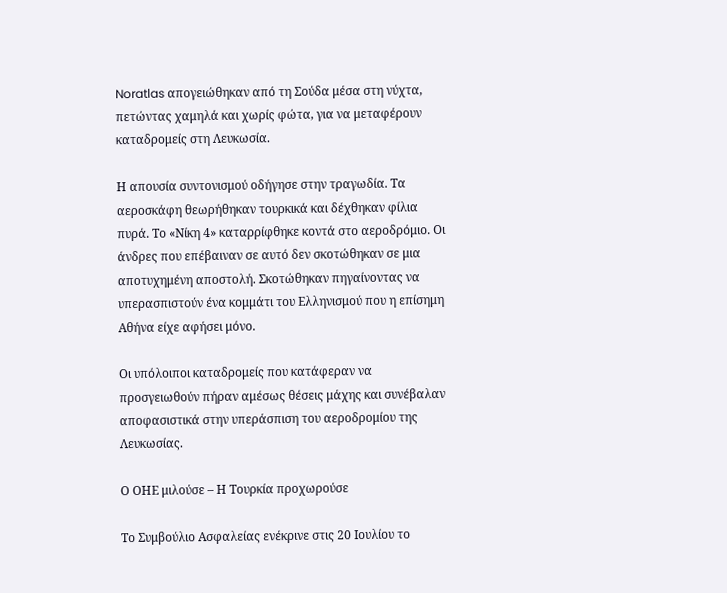Noratlas απογειώθηκαν από τη Σούδα μέσα στη νύχτα, πετώντας χαμηλά και χωρίς φώτα, για να μεταφέρουν καταδρομείς στη Λευκωσία.

Η απουσία συντονισμού οδήγησε στην τραγωδία. Τα αεροσκάφη θεωρήθηκαν τουρκικά και δέχθηκαν φίλια πυρά. Το «Νίκη 4» καταρρίφθηκε κοντά στο αεροδρόμιο. Οι άνδρες που επέβαιναν σε αυτό δεν σκοτώθηκαν σε μια αποτυχημένη αποστολή. Σκοτώθηκαν πηγαίνοντας να υπερασπιστούν ένα κομμάτι του Ελληνισμού που η επίσημη Αθήνα είχε αφήσει μόνο.

Οι υπόλοιποι καταδρομείς που κατάφεραν να προσγειωθούν πήραν αμέσως θέσεις μάχης και συνέβαλαν αποφασιστικά στην υπεράσπιση του αεροδρομίου της Λευκωσίας.

Ο ΟΗΕ μιλούσε – Η Τουρκία προχωρούσε

Το Συμβούλιο Ασφαλείας ενέκρινε στις 20 Ιουλίου το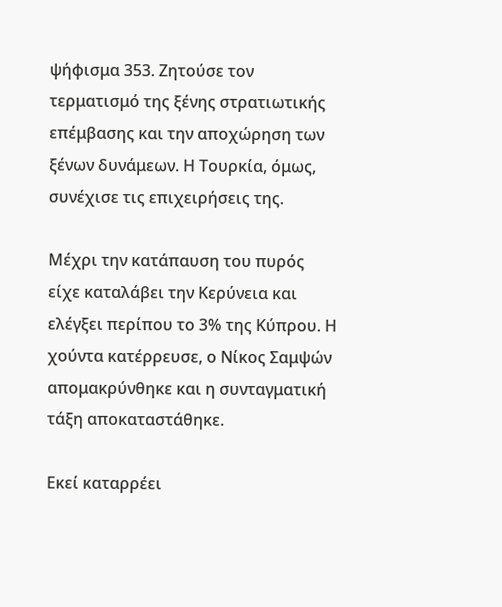ψήφισμα 353. Ζητούσε τον τερματισμό της ξένης στρατιωτικής επέμβασης και την αποχώρηση των ξένων δυνάμεων. Η Τουρκία, όμως, συνέχισε τις επιχειρήσεις της.

Μέχρι την κατάπαυση του πυρός είχε καταλάβει την Κερύνεια και ελέγξει περίπου το 3% της Κύπρου. Η χούντα κατέρρευσε, ο Νίκος Σαμψών απομακρύνθηκε και η συνταγματική τάξη αποκαταστάθηκε.

Εκεί καταρρέει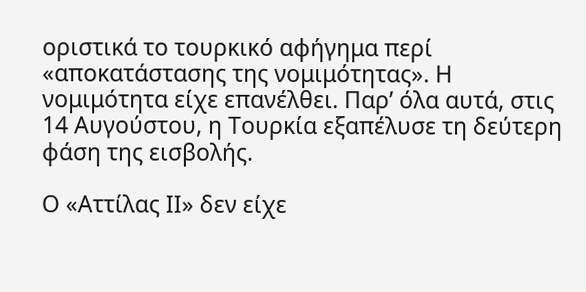οριστικά το τουρκικό αφήγημα περί «αποκατάστασης της νομιμότητας». Η νομιμότητα είχε επανέλθει. Παρ’ όλα αυτά, στις 14 Αυγούστου, η Τουρκία εξαπέλυσε τη δεύτερη φάση της εισβολής.

Ο «Αττίλας ΙΙ» δεν είχε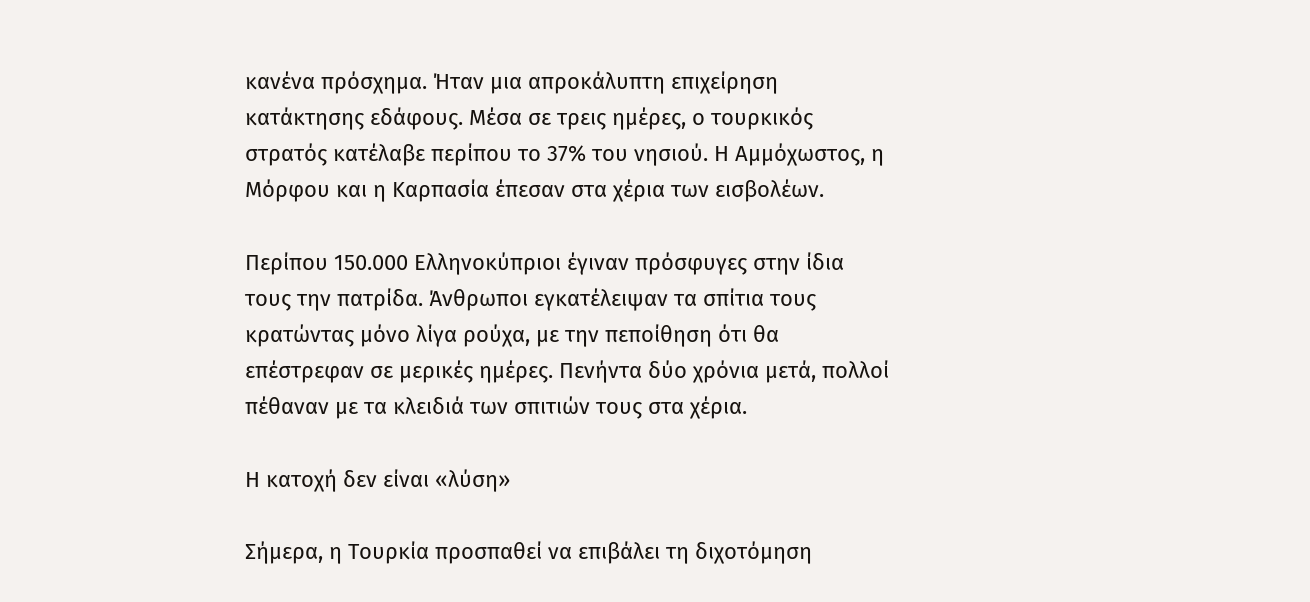κανένα πρόσχημα. Ήταν μια απροκάλυπτη επιχείρηση κατάκτησης εδάφους. Μέσα σε τρεις ημέρες, ο τουρκικός στρατός κατέλαβε περίπου το 37% του νησιού. Η Αμμόχωστος, η Μόρφου και η Καρπασία έπεσαν στα χέρια των εισβολέων.

Περίπου 150.000 Ελληνοκύπριοι έγιναν πρόσφυγες στην ίδια τους την πατρίδα. Άνθρωποι εγκατέλειψαν τα σπίτια τους κρατώντας μόνο λίγα ρούχα, με την πεποίθηση ότι θα επέστρεφαν σε μερικές ημέρες. Πενήντα δύο χρόνια μετά, πολλοί πέθαναν με τα κλειδιά των σπιτιών τους στα χέρια.

Η κατοχή δεν είναι «λύση»

Σήμερα, η Τουρκία προσπαθεί να επιβάλει τη διχοτόμηση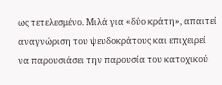ως τετελεσμένο. Μιλά για «δύο κράτη», απαιτεί αναγνώριση του ψευδοκράτους και επιχειρεί να παρουσιάσει την παρουσία του κατοχικού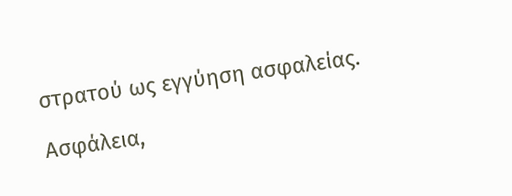στρατού ως εγγύηση ασφαλείας.

Ασφάλεια,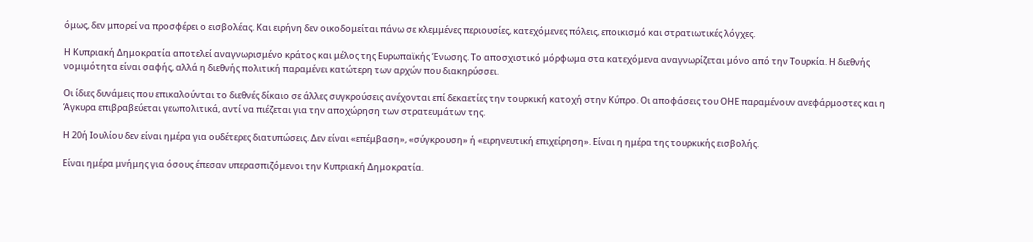όμως, δεν μπορεί να προσφέρει ο εισβολέας. Και ειρήνη δεν οικοδομείται πάνω σε κλεμμένες περιουσίες, κατεχόμενες πόλεις, εποικισμό και στρατιωτικές λόγχες.

Η Κυπριακή Δημοκρατία αποτελεί αναγνωρισμένο κράτος και μέλος της Ευρωπαϊκής Ένωσης. Το αποσχιστικό μόρφωμα στα κατεχόμενα αναγνωρίζεται μόνο από την Τουρκία. Η διεθνής νομιμότητα είναι σαφής, αλλά η διεθνής πολιτική παραμένει κατώτερη των αρχών που διακηρύσσει.

Οι ίδιες δυνάμεις που επικαλούνται το διεθνές δίκαιο σε άλλες συγκρούσεις ανέχονται επί δεκαετίες την τουρκική κατοχή στην Κύπρο. Οι αποφάσεις του ΟΗΕ παραμένουν ανεφάρμοστες και η Άγκυρα επιβραβεύεται γεωπολιτικά, αντί να πιέζεται για την αποχώρηση των στρατευμάτων της.

Η 20ή Ιουλίου δεν είναι ημέρα για ουδέτερες διατυπώσεις. Δεν είναι «επέμβαση», «σύγκρουση» ή «ειρηνευτική επιχείρηση». Είναι η ημέρα της τουρκικής εισβολής.

Είναι ημέρα μνήμης για όσους έπεσαν υπερασπιζόμενοι την Κυπριακή Δημοκρατία.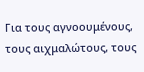Για τους αγνοουμένους, τους αιχμαλώτους, τους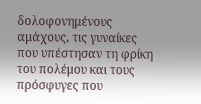δολοφονημένους αμάχους, τις γυναίκες που υπέστησαν τη φρίκη του πολέμου και τους πρόσφυγες που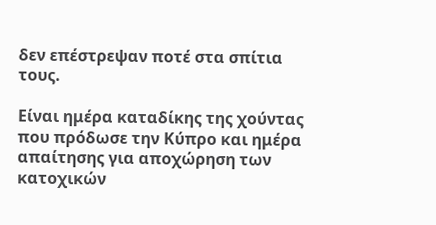δεν επέστρεψαν ποτέ στα σπίτια τους.

Είναι ημέρα καταδίκης της χούντας που πρόδωσε την Κύπρο και ημέρα απαίτησης για αποχώρηση των κατοχικών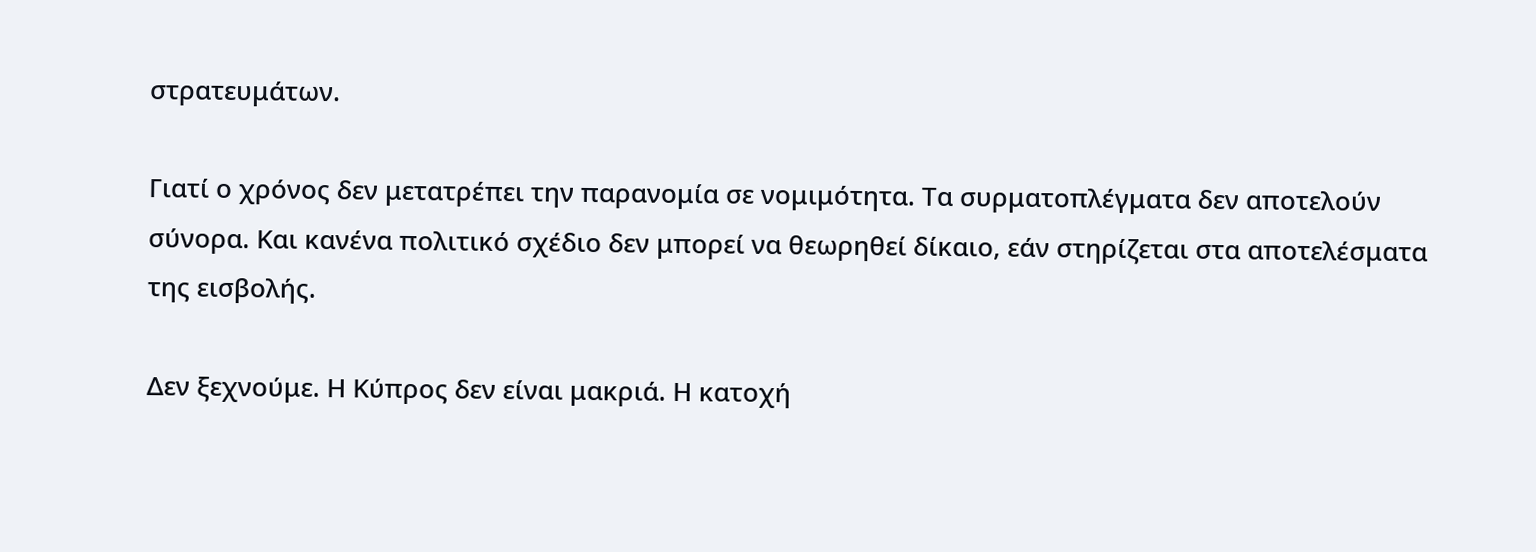στρατευμάτων.

Γιατί ο χρόνος δεν μετατρέπει την παρανομία σε νομιμότητα. Τα συρματοπλέγματα δεν αποτελούν σύνορα. Και κανένα πολιτικό σχέδιο δεν μπορεί να θεωρηθεί δίκαιο, εάν στηρίζεται στα αποτελέσματα της εισβολής.

Δεν ξεχνούμε. Η Κύπρος δεν είναι μακριά. Η κατοχή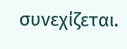συνεχίζεται.